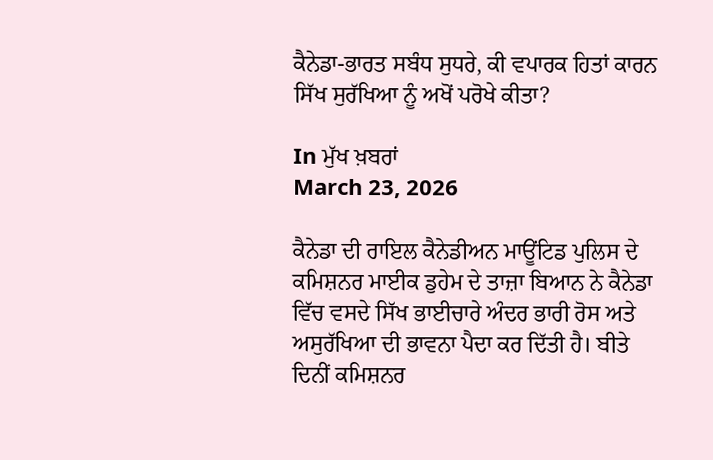ਕੈਨੇਡਾ-ਭਾਰਤ ਸਬੰਧ ਸੁਧਰੇ, ਕੀ ਵਪਾਰਕ ਹਿਤਾਂ ਕਾਰਨ ਸਿੱਖ ਸੁਰੱਖਿਆ ਨੂੰ ਅਖੋਂ ਪਰੋਖੇ ਕੀਤਾ?

In ਮੁੱਖ ਖ਼ਬਰਾਂ
March 23, 2026

ਕੈਨੇਡਾ ਦੀ ਰਾਇਲ ਕੈਨੇਡੀਅਨ ਮਾਊਂਟਿਡ ਪੁਲਿਸ ਦੇ ਕਮਿਸ਼ਨਰ ਮਾਈਕ ਡੁਹੇਮ ਦੇ ਤਾਜ਼ਾ ਬਿਆਨ ਨੇ ਕੈਨੇਡਾ ਵਿੱਚ ਵਸਦੇ ਸਿੱਖ ਭਾਈਚਾਰੇ ਅੰਦਰ ਭਾਰੀ ਰੋਸ ਅਤੇ ਅਸੁਰੱਖਿਆ ਦੀ ਭਾਵਨਾ ਪੈਦਾ ਕਰ ਦਿੱਤੀ ਹੈ। ਬੀਤੇ ਦਿਨੀਂ ਕਮਿਸ਼ਨਰ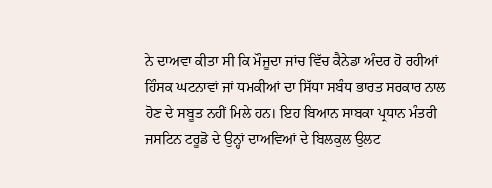ਨੇ ਦਾਅਵਾ ਕੀਤਾ ਸੀ ਕਿ ਮੌਜੂਦਾ ਜਾਂਚ ਵਿੱਚ ਕੈਨੇਡਾ ਅੰਦਰ ਹੋ ਰਹੀਆਂ ਹਿੰਸਕ ਘਟਨਾਵਾਂ ਜਾਂ ਧਮਕੀਆਂ ਦਾ ਸਿੱਧਾ ਸਬੰਧ ਭਾਰਤ ਸਰਕਾਰ ਨਾਲ ਹੋਣ ਦੇ ਸਬੂਤ ਨਹੀਂ ਮਿਲੇ ਹਨ। ਇਹ ਬਿਆਨ ਸਾਬਕਾ ਪ੍ਰਧਾਨ ਮੰਤਰੀ ਜਸਟਿਨ ਟਰੂਡੋ ਦੇ ਉਨ੍ਹਾਂ ਦਾਅਵਿਆਂ ਦੇ ਬਿਲਕੁਲ ਉਲਟ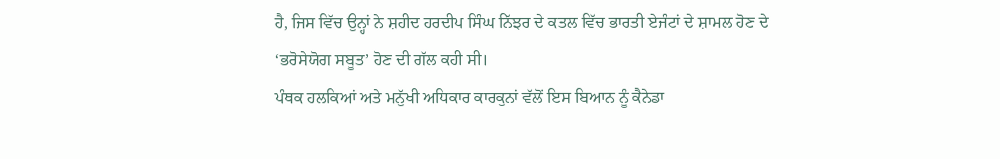ਹੈ, ਜਿਸ ਵਿੱਚ ਉਨ੍ਹਾਂ ਨੇ ਸ਼ਹੀਦ ਹਰਦੀਪ ਸਿੰਘ ਨਿੱਝਰ ਦੇ ਕਤਲ ਵਿੱਚ ਭਾਰਤੀ ਏਜੰਟਾਂ ਦੇ ਸ਼ਾਮਲ ਹੋਣ ਦੇ ‘ਭਰੋਸੇਯੋਗ ਸਬੂਤ’ ਹੋਣ ਦੀ ਗੱਲ ਕਹੀ ਸੀ।
ਪੰਥਕ ਹਲਕਿਆਂ ਅਤੇ ਮਨੁੱਖੀ ਅਧਿਕਾਰ ਕਾਰਕੁਨਾਂ ਵੱਲੋਂ ਇਸ ਬਿਆਨ ਨੂੰ ਕੈਨੇਡਾ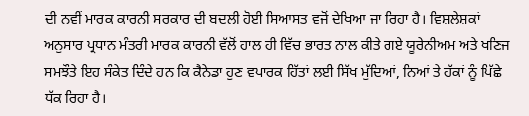ਦੀ ਨਵੀਂ ਮਾਰਕ ਕਾਰਨੀ ਸਰਕਾਰ ਦੀ ਬਦਲੀ ਹੋਈ ਸਿਆਸਤ ਵਜੋਂ ਦੇਖਿਆ ਜਾ ਰਿਹਾ ਹੈ। ਵਿਸ਼ਲੇਸ਼ਕਾਂ ਅਨੁਸਾਰ ਪ੍ਰਧਾਨ ਮੰਤਰੀ ਮਾਰਕ ਕਾਰਨੀ ਵੱਲੋਂ ਹਾਲ ਹੀ ਵਿੱਚ ਭਾਰਤ ਨਾਲ ਕੀਤੇ ਗਏ ਯੂਰੇਨੀਅਮ ਅਤੇ ਖਣਿਜ ਸਮਝੌਤੇ ਇਹ ਸੰਕੇਤ ਦਿੰਦੇ ਹਨ ਕਿ ਕੈਨੇਡਾ ਹੁਣ ਵਪਾਰਕ ਹਿੱਤਾਂ ਲਈ ਸਿੱਖ ਮੁੱਦਿਆਂ, ਨਿਆਂ ਤੇ ਹੱਕਾਂ ਨੂੰ ਪਿੱਛੇ ਧੱਕ ਰਿਹਾ ਹੈ।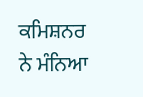ਕਮਿਸ਼ਨਰ ਨੇ ਮੰਨਿਆ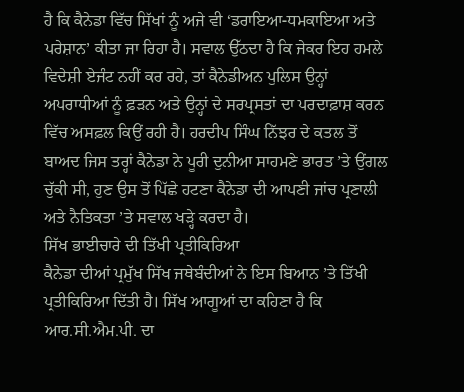ਹੈ ਕਿ ਕੈਨੇਡਾ ਵਿੱਚ ਸਿੱਖਾਂ ਨੂੰ ਅਜੇ ਵੀ ‘ਡਰਾਇਆ-ਧਮਕਾਇਆ ਅਤੇ ਪਰੇਸ਼ਾਨ’ ਕੀਤਾ ਜਾ ਰਿਹਾ ਹੈ। ਸਵਾਲ ਉੱਠਦਾ ਹੈ ਕਿ ਜੇਕਰ ਇਹ ਹਮਲੇ ਵਿਦੇਸ਼ੀ ਏਜੰਟ ਨਹੀਂ ਕਰ ਰਹੇ, ਤਾਂ ਕੈਨੇਡੀਅਨ ਪੁਲਿਸ ਉਨ੍ਹਾਂ ਅਪਰਾਧੀਆਂ ਨੂੰ ਫ਼ੜਨ ਅਤੇ ਉਨ੍ਹਾਂ ਦੇ ਸਰਪ੍ਰਸਤਾਂ ਦਾ ਪਰਦਾਫ਼ਾਸ਼ ਕਰਨ ਵਿੱਚ ਅਸਫ਼ਲ ਕਿਉਂ ਰਹੀ ਹੈ। ਹਰਦੀਪ ਸਿੰਘ ਨਿੱਝਰ ਦੇ ਕਤਲ ਤੋਂ ਬਾਅਦ ਜਿਸ ਤਰ੍ਹਾਂ ਕੈਨੇਡਾ ਨੇ ਪੂਰੀ ਦੁਨੀਆ ਸਾਹਮਣੇ ਭਾਰਤ ’ਤੇ ਉਂਗਲ ਚੁੱਕੀ ਸੀ, ਹੁਣ ਉਸ ਤੋਂ ਪਿੱਛੇ ਹਟਣਾ ਕੈਨੇਡਾ ਦੀ ਆਪਣੀ ਜਾਂਚ ਪ੍ਰਣਾਲੀ ਅਤੇ ਨੈਤਿਕਤਾ ’ਤੇ ਸਵਾਲ ਖੜ੍ਹੇ ਕਰਦਾ ਹੈ।
ਸਿੱਖ ਭਾਈਚਾਰੇ ਦੀ ਤਿੱਖੀ ਪ੍ਰਤੀਕਿਰਿਆ
ਕੈਨੇਡਾ ਦੀਆਂ ਪ੍ਰਮੁੱਖ ਸਿੱਖ ਜਥੇਬੰਦੀਆਂ ਨੇ ਇਸ ਬਿਆਨ ’ਤੇ ਤਿੱਖੀ ਪ੍ਰਤੀਕਿਰਿਆ ਦਿੱਤੀ ਹੈ। ਸਿੱਖ ਆਗੂਆਂ ਦਾ ਕਹਿਣਾ ਹੈ ਕਿ ਆਰ.ਸੀ.ਐਮ.ਪੀ. ਦਾ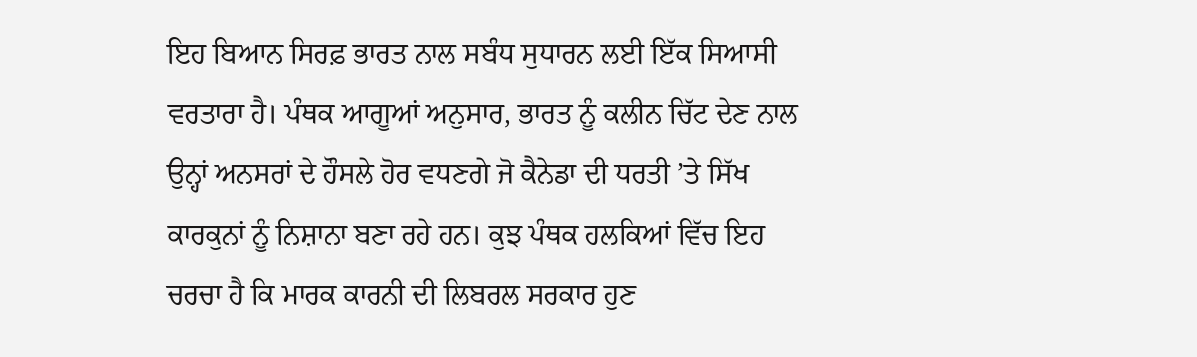ਇਹ ਬਿਆਨ ਸਿਰਫ਼ ਭਾਰਤ ਨਾਲ ਸਬੰਧ ਸੁਧਾਰਨ ਲਈ ਇੱਕ ਸਿਆਸੀ ਵਰਤਾਰਾ ਹੈ। ਪੰਥਕ ਆਗੂਆਂ ਅਨੁਸਾਰ, ਭਾਰਤ ਨੂੰ ਕਲੀਨ ਚਿੱਟ ਦੇਣ ਨਾਲ ਉਨ੍ਹਾਂ ਅਨਸਰਾਂ ਦੇ ਹੌਸਲੇ ਹੋਰ ਵਧਣਗੇ ਜੋ ਕੈਨੇਡਾ ਦੀ ਧਰਤੀ ’ਤੇ ਸਿੱਖ ਕਾਰਕੁਨਾਂ ਨੂੰ ਨਿਸ਼ਾਨਾ ਬਣਾ ਰਹੇ ਹਨ। ਕੁਝ ਪੰਥਕ ਹਲਕਿਆਂ ਵਿੱਚ ਇਹ ਚਰਚਾ ਹੈ ਕਿ ਮਾਰਕ ਕਾਰਨੀ ਦੀ ਲਿਬਰਲ ਸਰਕਾਰ ਹੁਣ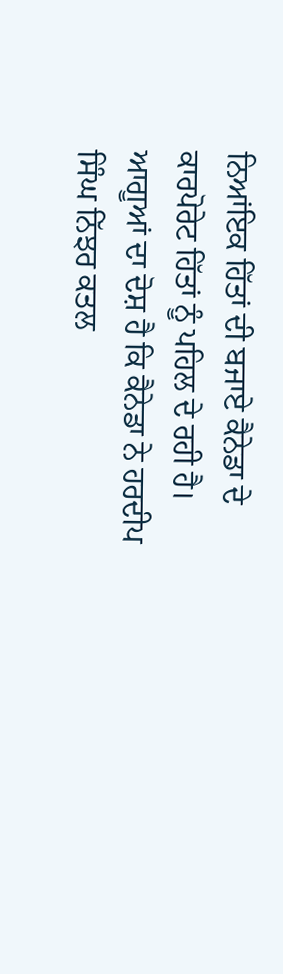ਨਿਆਂਇਕ ਹਿੱਤਾਂ ਦੀ ਬਜਾਏ ਕੈਨੇਡਾ ਦੇ ਕਾਰਪੋਰੇਟ ਹਿੱਤਾਂ ਨੂੰ ਪਹਿਲ ਦੇ ਰਹੀ ਹੈ। ਆਗੂਆਂ ਦਾ ਦੋਸ਼ ਹੈ ਕਿ ਕੈਨੇਡਾ ਨੇ ਹਰਦੀਪ ਸਿੰਘ ਨਿੱਝਰ ਕਤਲ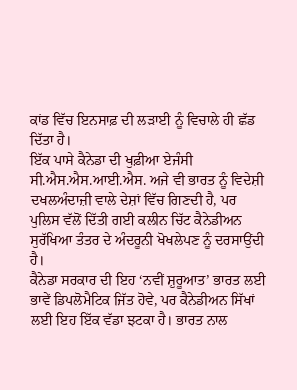ਕਾਂਡ ਵਿੱਚ ਇਨਸਾਫ਼ ਦੀ ਲੜਾਈ ਨੂੰ ਵਿਚਾਲੇ ਹੀ ਛੱਡ ਦਿੱਤਾ ਹੈ।
ਇੱਕ ਪਾਸੇ ਕੈਨੇਡਾ ਦੀ ਖੁਫ਼ੀਆ ਏਜੰਸੀ ਸੀ.ਐਸ.ਐਸ.ਆਈ.ਐਸ. ਅਜੇ ਵੀ ਭਾਰਤ ਨੂੰ ਵਿਦੇਸ਼ੀ ਦਖਲਅੰਦਾਜ਼ੀ ਵਾਲੇ ਦੇਸ਼ਾਂ ਵਿੱਚ ਗਿਣਦੀ ਹੈ, ਪਰ ਪੁਲਿਸ ਵੱਲੋਂ ਦਿੱਤੀ ਗਈ ਕਲੀਨ ਚਿੱਟ ਕੈਨੇਡੀਅਨ ਸੁਰੱਖਿਆ ਤੰਤਰ ਦੇ ਅੰਦਰੂਨੀ ਖੋਖਲੇਪਣ ਨੂੰ ਦਰਸਾਉਂਦੀ ਹੈ।
ਕੈਨੇਡਾ ਸਰਕਾਰ ਦੀ ਇਹ ‘ਨਵੀਂ ਸ਼ੁਰੂਆਤ’ ਭਾਰਤ ਲਈ ਭਾਵੇਂ ਡਿਪਲੋਮੈਟਿਕ ਜਿੱਤ ਹੋਵੇ, ਪਰ ਕੈਨੇਡੀਅਨ ਸਿੱਖਾਂ ਲਈ ਇਹ ਇੱਕ ਵੱਡਾ ਝਟਕਾ ਹੈ। ਭਾਰਤ ਨਾਲ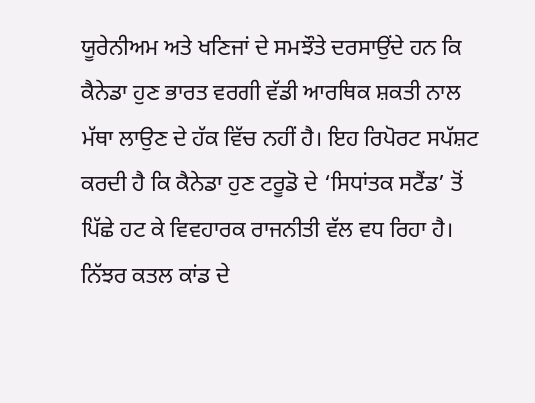ਯੂਰੇਨੀਅਮ ਅਤੇ ਖਣਿਜਾਂ ਦੇ ਸਮਝੌਤੇ ਦਰਸਾਉਂਦੇ ਹਨ ਕਿ ਕੈਨੇਡਾ ਹੁਣ ਭਾਰਤ ਵਰਗੀ ਵੱਡੀ ਆਰਥਿਕ ਸ਼ਕਤੀ ਨਾਲ ਮੱਥਾ ਲਾਉਣ ਦੇ ਹੱਕ ਵਿੱਚ ਨਹੀਂ ਹੈ। ਇਹ ਰਿਪੋਰਟ ਸਪੱਸ਼ਟ ਕਰਦੀ ਹੈ ਕਿ ਕੈਨੇਡਾ ਹੁਣ ਟਰੂਡੋ ਦੇ ‘ਸਿਧਾਂਤਕ ਸਟੈਂਡ’ ਤੋਂ ਪਿੱਛੇ ਹਟ ਕੇ ਵਿਵਹਾਰਕ ਰਾਜਨੀਤੀ ਵੱਲ ਵਧ ਰਿਹਾ ਹੈ। ਨਿੱਝਰ ਕਤਲ ਕਾਂਡ ਦੇ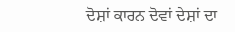ਦੋਸ਼ਾਂ ਕਾਰਨ ਦੋਵਾਂ ਦੇਸ਼ਾਂ ਦਾ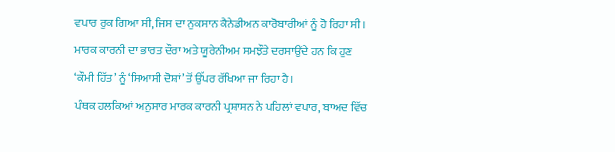ਵਪਾਰ ਰੁਕ ਗਿਆ ਸੀ, ਜਿਸ ਦਾ ਨੁਕਸਾਨ ਕੈਨੇਡੀਅਨ ਕਾਰੋਬਾਰੀਆਂ ਨੂੰ ਹੋ ਰਿਹਾ ਸੀ। ਮਾਰਕ ਕਾਰਨੀ ਦਾ ਭਾਰਤ ਦੌਰਾ ਅਤੇ ਯੂਰੇਨੀਅਮ ਸਮਝੌਤੇ ਦਰਸਾਉਂਦੇ ਹਨ ਕਿ ਹੁਣ ‘ਕੌਮੀ ਹਿੱਤ’ ਨੂੰ ‘ਸਿਆਸੀ ਦੋਸ਼ਾਂ’ ਤੋਂ ਉੱਪਰ ਰੱਖਿਆ ਜਾ ਰਿਹਾ ਹੈ।
ਪੰਥਕ ਹਲਕਿਆਂ ਅਨੁਸਾਰ ਮਾਰਕ ਕਾਰਨੀ ਪ੍ਰਸ਼ਾਸਨ ਨੇ ਪਹਿਲਾਂ ਵਪਾਰ, ਬਾਅਦ ਵਿੱਚ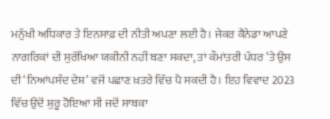ਮਨੁੱਖੀ ਅਧਿਕਾਰ ਤੇ ਇਨਸਾਫ਼ ਦੀ ਨੀਤੀ ਅਪਣਾ ਲਈ ਹੈ। ਜੇਕਰ ਕੈਨੇਡਾ ਆਪਣੇ ਨਾਗਰਿਕਾਂ ਦੀ ਸੁਰੱਖਿਆ ਯਕੀਨੀ ਨਹੀਂ ਬਣਾ ਸਕਦਾ, ਤਾਂ ਕੌਮਾਂਤਰੀ ਪੱਧਰ ’ਤੇ ਉਸ ਦੀ ‘ਨਿਆਂਪਸੰਦ ਦੇਸ਼’ ਵਜੋਂ ਪਛਾਣ ਖ਼ਤਰੇ ਵਿੱਚ ਪੈ ਸਕਦੀ ਹੈ। ਇਹ ਵਿਵਾਦ 2023 ਵਿੱਚ ਉਦੋਂ ਸ਼ੁਰੂ ਹੋਇਆ ਸੀ ਜਦੋਂ ਸਾਬਕਾ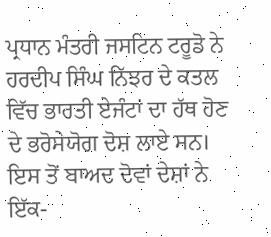ਪ੍ਰਧਾਨ ਮੰਤਰੀ ਜਸਟਿਨ ਟਰੂਡੋ ਨੇ ਹਰਦੀਪ ਸਿੰਘ ਨਿੱਝਰ ਦੇ ਕਤਲ ਵਿੱਚ ਭਾਰਤੀ ਏਜੰਟਾਂ ਦਾ ਹੱਥ ਹੋਣ ਦੇ ਭਰੋਸੇਯੋਗ ਦੋਸ਼ ਲਾਏ ਸਨ। ਇਸ ਤੋਂ ਬਾਅਦ ਦੋਵਾਂ ਦੇਸ਼ਾਂ ਨੇ ਇੱਕ-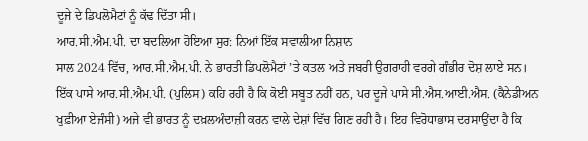ਦੂਜੇ ਦੇ ਡਿਪਲੋਮੈਟਾਂ ਨੂੰ ਕੱਢ ਦਿੱਤਾ ਸੀ।
ਆਰ.ਸੀ.ਐਮ.ਪੀ. ਦਾ ਬਦਲਿਆ ਹੋਇਆ ਸੁਰ: ਨਿਆਂ ਇੱਕ ਸਵਾਲੀਆ ਨਿਸ਼ਾਨ
ਸਾਲ 2024 ਵਿੱਚ, ਆਰ.ਸੀ.ਐਮ.ਪੀ. ਨੇ ਭਾਰਤੀ ਡਿਪਲੋਮੈਟਾਂ ’ਤੇ ਕਤਲ ਅਤੇ ਜਬਰੀ ਉਗਰਾਹੀ ਵਰਗੇ ਗੰਭੀਰ ਦੋਸ਼ ਲਾਏ ਸਨ। ਇੱਕ ਪਾਸੇ ਆਰ.ਸੀ.ਐਮ.ਪੀ. (ਪੁਲਿਸ) ਕਹਿ ਰਹੀ ਹੈ ਕਿ ਕੋਈ ਸਬੂਤ ਨਹੀਂ ਹਨ, ਪਰ ਦੂਜੇ ਪਾਸੇ ਸੀ.ਐਸ.ਆਈ.ਐਸ. (ਕੈਨੇਡੀਅਨ ਖੁਫ਼ੀਆ ਏਜੰਸੀ) ਅਜੇ ਵੀ ਭਾਰਤ ਨੂੰ ਦਖ਼ਲਅੰਦਾਜ਼ੀ ਕਰਨ ਵਾਲੇ ਦੇਸ਼ਾਂ ਵਿੱਚ ਗਿਣ ਰਹੀ ਹੈ। ਇਹ ਵਿਰੋਧਾਭਾਸ ਦਰਸਾਉਂਦਾ ਹੈ ਕਿ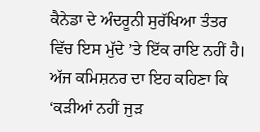ਕੈਨੇਡਾ ਦੇ ਅੰਦਰੂਨੀ ਸੁਰੱਖਿਆ ਤੰਤਰ ਵਿੱਚ ਇਸ ਮੁੱਦੇ ’ਤੇ ਇੱਕ ਰਾਇ ਨਹੀਂ ਹੈ। ਅੱਜ ਕਮਿਸ਼ਨਰ ਦਾ ਇਹ ਕਹਿਣਾ ਕਿ ‘ਕੜੀਆਂ ਨਹੀਂ ਜੁੜ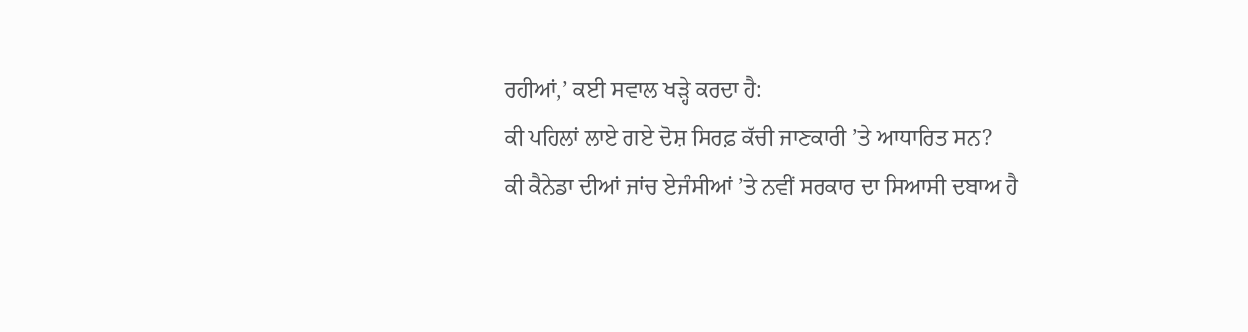ਰਹੀਆਂ,’ ਕਈ ਸਵਾਲ ਖੜ੍ਹੇ ਕਰਦਾ ਹੈ:
ਕੀ ਪਹਿਲਾਂ ਲਾਏ ਗਏ ਦੋਸ਼ ਸਿਰਫ਼ ਕੱਚੀ ਜਾਣਕਾਰੀ ’ਤੇ ਆਧਾਰਿਤ ਸਨ?
ਕੀ ਕੈਨੇਡਾ ਦੀਆਂ ਜਾਂਚ ਏਜੰਸੀਆਂ ’ਤੇ ਨਵੀਂ ਸਰਕਾਰ ਦਾ ਸਿਆਸੀ ਦਬਾਅ ਹੈ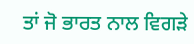ਤਾਂ ਜੋ ਭਾਰਤ ਨਾਲ ਵਿਗੜੇ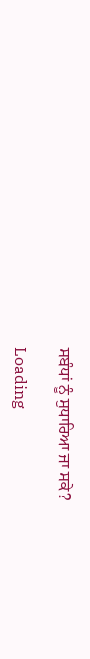ਸਬੰਧਾਂ ਨੂੰ ਸੁਧਾਰਿਆ ਜਾ ਸਕੇ?

Loading